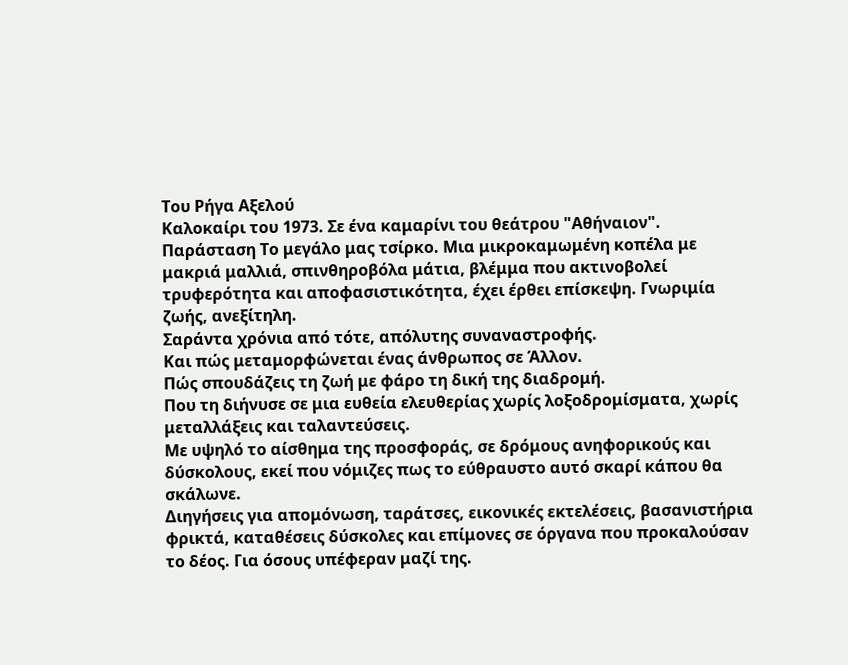Του Ρήγα Αξελού
Καλοκαίρι του 1973. Σε ένα καμαρίνι του θεάτρου "Αθήναιον". Παράσταση Το μεγάλο μας τσίρκο. Μια μικροκαμωμένη κοπέλα με μακριά μαλλιά, σπινθηροβόλα μάτια, βλέμμα που ακτινοβολεί τρυφερότητα και αποφασιστικότητα, έχει έρθει επίσκεψη. Γνωριμία ζωής, ανεξίτηλη.
Σαράντα χρόνια από τότε, απόλυτης συναναστροφής.
Και πώς μεταμορφώνεται ένας άνθρωπος σε Άλλον.
Πώς σπουδάζεις τη ζωή με φάρο τη δική της διαδρομή.
Που τη διήνυσε σε μια ευθεία ελευθερίας χωρίς λοξοδρομίσματα, χωρίς μεταλλάξεις και ταλαντεύσεις.
Με υψηλό το αίσθημα της προσφοράς, σε δρόμους ανηφορικούς και δύσκολους, εκεί που νόμιζες πως το εύθραυστο αυτό σκαρί κάπου θα σκάλωνε.
Διηγήσεις για απομόνωση, ταράτσες, εικονικές εκτελέσεις, βασανιστήρια φρικτά, καταθέσεις δύσκολες και επίμονες σε όργανα που προκαλούσαν το δέος. Για όσους υπέφεραν μαζί της.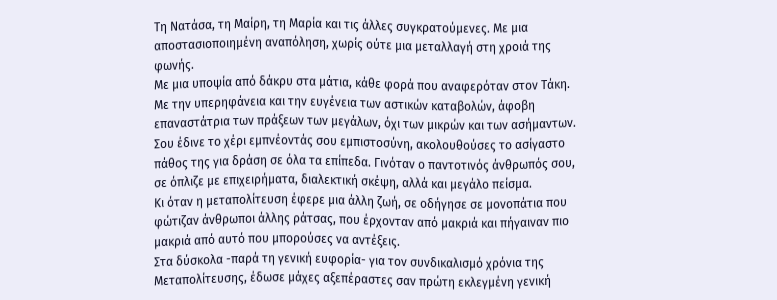Τη Νατάσα, τη Μαίρη, τη Μαρία και τις άλλες συγκρατούμενες. Με μια αποστασιοποιημένη αναπόληση, χωρίς ούτε μια μεταλλαγή στη χροιά της φωνής.
Με μια υποψία από δάκρυ στα μάτια, κάθε φορά που αναφερόταν στον Τάκη.
Με την υπερηφάνεια και την ευγένεια των αστικών καταβολών, άφοβη επαναστάτρια των πράξεων των μεγάλων, όχι των μικρών και των ασήμαντων.
Σου έδινε το χέρι εμπνέοντάς σου εμπιστοσύνη, ακολουθούσες το ασίγαστο πάθος της για δράση σε όλα τα επίπεδα. Γινόταν ο παντοτινός άνθρωπός σου, σε όπλιζε με επιχειρήματα, διαλεκτική σκέψη, αλλά και μεγάλο πείσμα.
Κι όταν η μεταπολίτευση έφερε μια άλλη ζωή, σε οδήγησε σε μονοπάτια που φώτιζαν άνθρωποι άλλης ράτσας, που έρχονταν από μακριά και πήγαιναν πιο μακριά από αυτό που μπορούσες να αντέξεις.
Στα δύσκολα -παρά τη γενική ευφορία- για τον συνδικαλισμό χρόνια της Μεταπολίτευσης, έδωσε μάχες αξεπέραστες σαν πρώτη εκλεγμένη γενική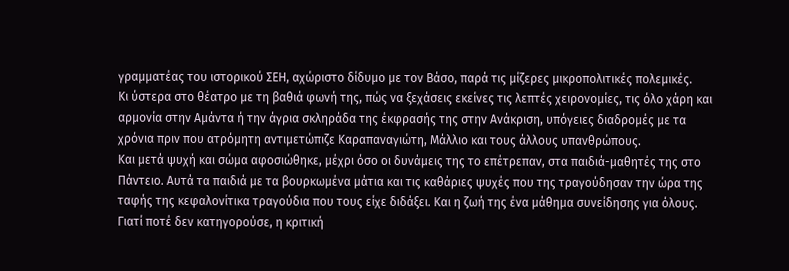γραμματέας του ιστορικού ΣΕΗ, αχώριστο δίδυμο με τον Βάσο, παρά τις μίζερες μικροπολιτικές πολεμικές.
Κι ύστερα στο θέατρο με τη βαθιά φωνή της, πώς να ξεχάσεις εκείνες τις λεπτές χειρονομίες, τις όλο χάρη και αρμονία στην Αμάντα ή την άγρια σκληράδα της έκφρασής της στην Ανάκριση, υπόγειες διαδρομές με τα χρόνια πριν που ατρόμητη αντιμετώπιζε Καραπαναγιώτη, Μάλλιο και τους άλλους υπανθρώπους.
Και μετά ψυχή και σώμα αφοσιώθηκε, μέχρι όσο οι δυνάμεις της το επέτρεπαν, στα παιδιά-μαθητές της στο Πάντειο. Αυτά τα παιδιά με τα βουρκωμένα μάτια και τις καθάριες ψυχές που της τραγούδησαν την ώρα της ταφής της κεφαλονίτικα τραγούδια που τους είχε διδάξει. Και η ζωή της ένα μάθημα συνείδησης για όλους. Γιατί ποτέ δεν κατηγορούσε, η κριτική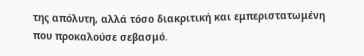της απόλυτη, αλλά τόσο διακριτική και εμπεριστατωμένη που προκαλούσε σεβασμό.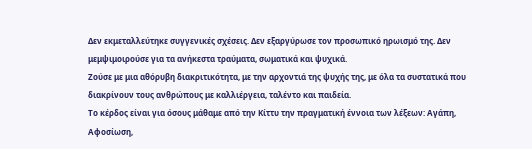Δεν εκμεταλλεύτηκε συγγενικές σχέσεις. Δεν εξαργύρωσε τον προσωπικό ηρωισμό της. Δεν μεμψιμοιρούσε για τα ανήκεστα τραύματα, σωματικά και ψυχικά.
Ζούσε με μια αθόρυβη διακριτικότητα, με την αρχοντιά της ψυχής της, με όλα τα συστατικά που διακρίνουν τους ανθρώπους με καλλιέργεια, ταλέντο και παιδεία.
Το κέρδος είναι για όσους μάθαμε από την Κίττυ την πραγματική έννοια των λέξεων: Αγάπη, Αφοσίωση,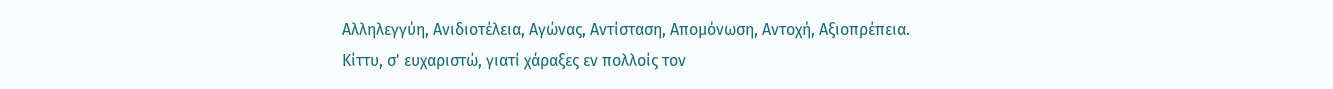Αλληλεγγύη, Ανιδιοτέλεια, Αγώνας, Αντίσταση, Απομόνωση, Αντοχή, Αξιοπρέπεια.
Κίττυ, σ' ευχαριστώ, γιατί χάραξες εν πολλοίς τον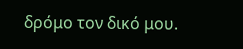δρόμο τον δικό μου.